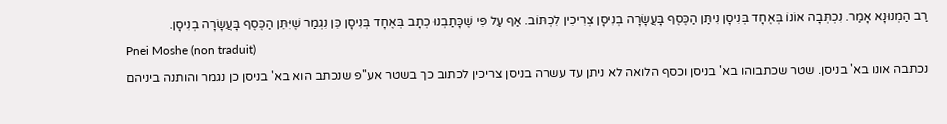רַב הַמְנוּנָא אָמַר. נִכְתְּבָה אוֹנוֹ בְּאֶחָד בְּנִיסָן נִיתַּן הַכֶּסֶף בָּעֲשָׂרָה בְנִיסָן צְרִיכִין לִכְתּוֹב. אַף עַל פִּי שֶׁכָּתַבְנוּ כְתָב בְּאֶחָד בְּנִיסָן כֵּן נִגְמַר שֶׁיִּתֵּן הַכֶּסֶף בָּעֲשָׂרָה בְנִיסָן.
Pnei Moshe (non traduit)
נכתבה אונו בא' בניסן. שטר שכתבוהו בא' בניסן וכסף הלואה לא ניתן עד עשרה בניסן צריכין לכתוב כך בשטר אע''פ שנכתב הוא בא' בניסן כן נגמר והותנה ביניהם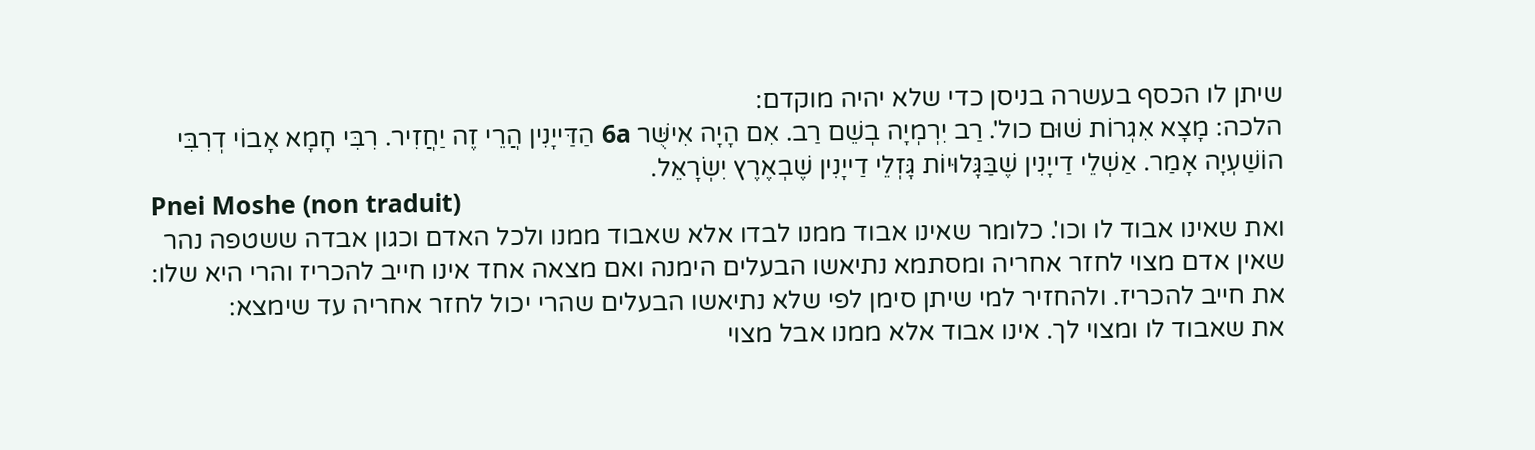שיתן לו הכסף בעשרה בניסן כדי שלא יהיה מוקדם:
הלכה: מָצָא אִגְרוֹת שׁוּם כול'. רַב יִרְמְיָה בְשֵׁם רַב. אִם הָיָה אִישֻּׁר 6a הַדַּייָנִין הֲרֵי זֶה יַחֲזִיר. רִבִּי חָמָא אָבוֹי דְרִבִּי הוֹשַׁעְיָה אָמַר. אַשְׁלֵי דַייָנִין שֶׁבַּגָּלוּיוֹת גָּזְלֵי דַייָנִין שֶׁבְאֶרֶץ יִשְׂרָאֵל.
Pnei Moshe (non traduit)
ואת שאינו אבוד לו וכו'. כלומר שאינו אבוד ממנו לבדו אלא שאבוד ממנו ולכל האדם וכגון אבדה ששטפה נהר שאין אדם מצוי לחזר אחריה ומסתמא נתיאשו הבעלים הימנה ואם מצאה אחד אינו חייב להכריז והרי היא שלו:
את חייב להכריז. ולהחזיר למי שיתן סימן לפי שלא נתיאשו הבעלים שהרי יכול לחזר אחריה עד שימצא:
את שאבוד לו ומצוי לך. אינו אבוד אלא ממנו אבל מצוי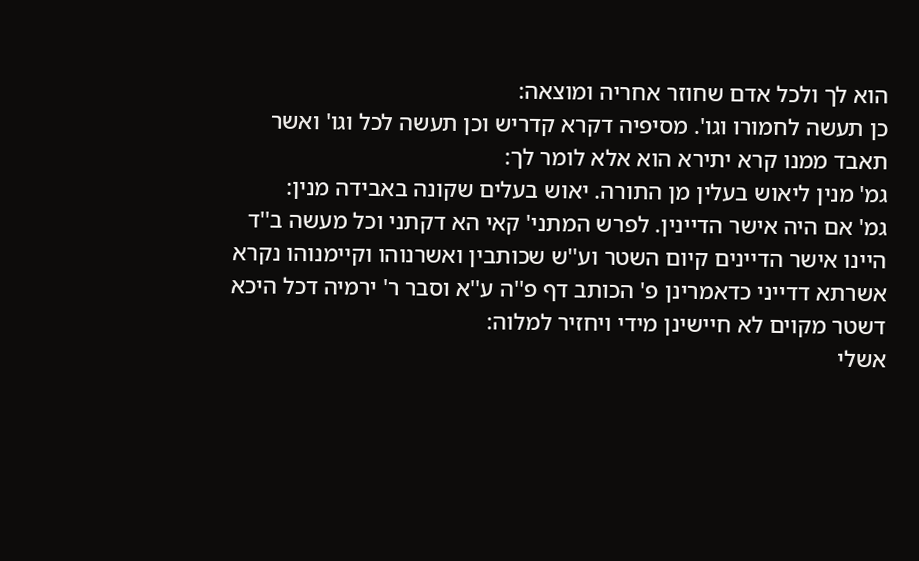הוא לך ולכל אדם שחוזר אחריה ומוצאה:
כן תעשה לחמורו וגו'. מסיפיה דקרא קדריש וכן תעשה לכל וגו' ואשר תאבד ממנו קרא יתירא הוא אלא לומר לך:
גמ' מנין ליאוש בעלין מן התורה. יאוש בעלים שקונה באבידה מנין:
גמ' אם היה אישר הדיינין. לפרש המתני' קאי הא דקתני וכל מעשה ב''ד היינו אישר הדיינים קיום השטר וע''ש שכותבין ואשרנוהו וקיימנוהו נקרא אשרתא דדייני כדאמרינן פ' הכותב דף פ''ה ע''א וסבר ר' ירמיה דכל היכא דשטר מקוים לא חיישינן מידי ויחזיר למלוה:
אשלי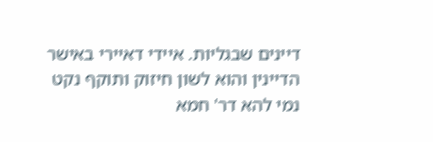דיינים שבגליות. איידי דאיירי באישר הדיינין והוא לשון חיזוק ותוקף נקט נמי להא דר' חמא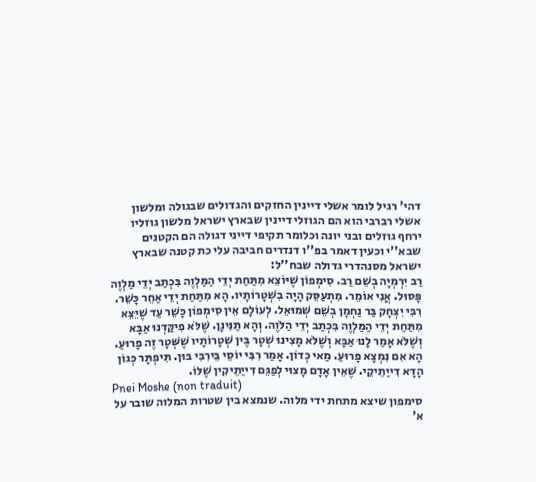דהי' רגיל לומר אשלי דיינין החזקים והגדולים שבגולה ומלשון אשלי רברבי הוא הם הגוזלי דיינין שבארץ ישראל מלשון גוזליו ירחף גוזלים ובני יונה וכלומר תקיפי דייני דגולה הם הקטנים שבא''י וכעין דאמר בפ''ו דנדרים חביבה עלי כת קטנה שבארץ ישראל מסנהדרי גדולה שבח''ל:
רַב יִרְמְיָה בְשֵׁם רַב. סִימְפוֹן שֶׁיּוֹצֵא מִתַּחַת יְדֵי הַמַּלְוֶה בִּכְתַב יְדֵי מַלְוֶה פָּסוּל. אֲנִי אוֹמֵר. מִתְעַסֵּק הָיָה בִשְׁטָרוֹתָיו. הָא מִתַּחַת יְדֵי אַחֵר כָּשֵׁר. רִבִּי יִצְחָק בַּר נַחְמָן בְשֵׁם שְׁמוּאֵל. לְעוֹלָם אֵין סִימְפוֹן כָּשֵׁר עַד שֶׁיֵּצֵא מִתַּחַת יְדֵי הַמַּלְוֶה בִּכְתַב יְדֵי הַלֹּוֶה. וְהָא תַנִּינָן. שֶׁלֹּא פִיקַּדְנוּ אַבָּא וְשֶׁלֹּא אָמַר לָנוּ אַבָּא וְשֶׁלֹּא מָצִינוּ שְׁטָר בֶּין שְׁטָרוֹתָיו שֶׁשְּׁטָר זֶה פָרוּעַ. הָא אִם נִמְצָא פָרוּעַ. מַאי כְדוֹן. אָמַר רִבִּי יוֹסֵי בֵּירִבִּי בּוּן. תִּיפְתָּר כְּגוֹן הָדָא דִייַתֵיקֵי. שֶׁאֵין אָדָם מָצוּי לְפַגֵּם דִייַתֵיקִין שֶׁלּוֹ.
Pnei Moshe (non traduit)
סימפון שיצא מתחת ידי מלוה. שנמצא בין שטרות המלוה שובר על א'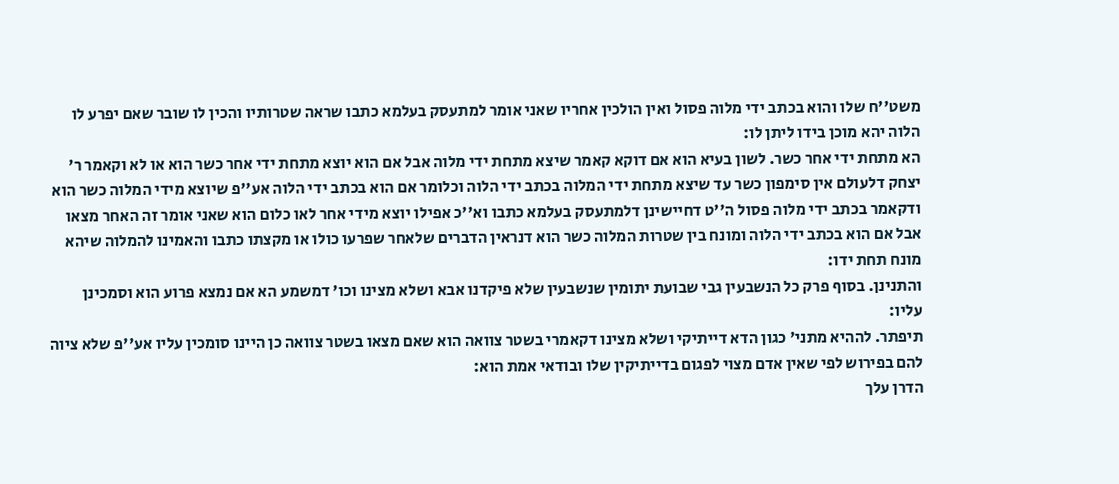משט''ח שלו והוא בכתב ידי מלוה פסול ואין הולכין אחריו שאני אומר למתעסק בעלמא כתבו שראה שטרותיו והכין לו שובר שאם יפרע לו הלוה יהא מוכן בידו ליתן לו:
הא מתחת ידי אחר כשר. לשון בעיא הוא אם דוקא קאמר שיצא מתחת ידי מלוה אבל אם הוא יוצא מתחת ידי אחר כשר הוא או לא וקאמר ר' יצחק דלעולם אין סימפון כשר עד שיצא מתחת ידי המלוה בכתב ידי הלוה וכלומר אם הוא בכתב ידי הלוה אע''פ שיוצא מידי המלוה כשר הוא ודקאמר בכתב ידי מלוה פסול ה''ט דחיישינן דלמתעסק בעלמא כתבו וא''כ אפילו יוצא מידי אחר לאו כלום הוא שאני אומר זה האחר מצאו אבל אם הוא בכתב ידי הלוה ומונח בין שטרות המלוה כשר הוא דנראין הדברים שלאחר שפרעו כולו או מקצתו כתבו והאמינו להמלוה שיהא מונח תחת ידו:
והתנינן. בסוף פרק כל הנשבעין גבי שבועת יתומין שנשבעין שלא פיקדנו אבא ושלא מצינו וכו' דמשמע הא אם נמצא פרוע הוא וסמכינן עליו:
תיפתר. לההיא מתני' כגון הדא דייתיקי ושלא מצינו דקאמרי בשטר צוואה הוא שאם מצאו בשטר צוואה כן היינו סומכין עליו אע''פ שלא ציוה להם בפירוש לפי שאין אדם מצוי לפגום בדייתיקין שלו ובודאי אמת הוא:
הדרן עלך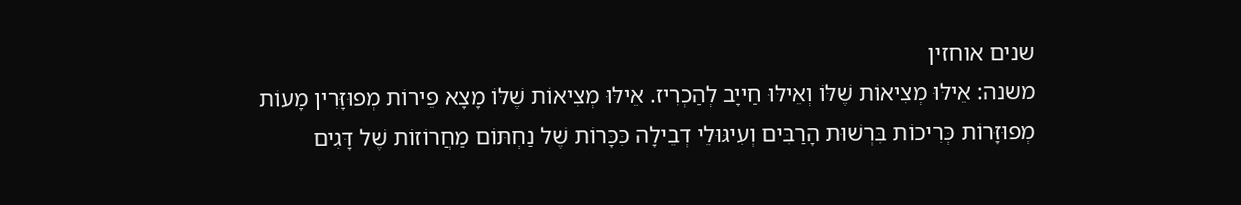שנים אוחזין
משנה: אֵילּוּ מְצִיאוֹת שֶׁלּוֹ וְאֵילּוּ חַייָב לְהַכְרִיז. אֵילּוּ מְצִיאוֹת שֶׁלּוֹ מָצָא פֵירוֹת מְפוּזָּרִין מָעוֹת מְפוּזָּרוֹת כְּרִיכוֹת בִּרְשׁוּת הָרַבִּים וְעִיגּוּלֵי דְבֵילָה כִּכָּרוֹת שֶׁל נַחְתּוֹם מַחֲרוֹזוֹת שֶׁל דָּגִים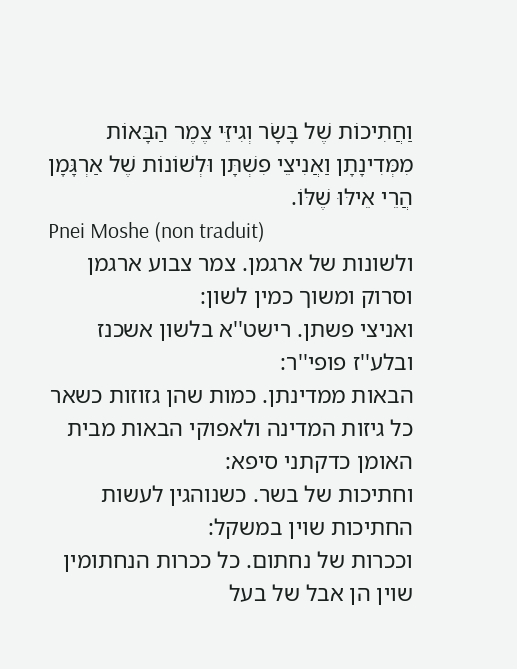וַחֲתִיכוֹת שֶׁל בָּשָׂר וְגִיזֵּי צֶמֶר הַבָּאוֹת מִמְּדִינָתָן וַאֲנִיצֵי פִשְׁתָּן וּלְשׁוֹנוֹת שֶׁל אַרְגָּמָן הֲרֵי אֵילּוּ שֶׁלּוֹ.
Pnei Moshe (non traduit)
ולשונות של ארגמן. צמר צבוע ארגמן וסרוק ומשוך כמין לשון:
ואניצי פשתן. רישט''א בלשון אשכנז ובלע''ז פופי''ר:
הבאות ממדינתן. כמות שהן גזוזות כשאר כל גיזות המדינה ולאפוקי הבאות מבית האומן כדקתני סיפא:
וחתיכות של בשר. כשנוהגין לעשות החתיכות שוין במשקל:
וככרות של נחתום. כל ככרות הנחתומין שוין הן אבל של בעל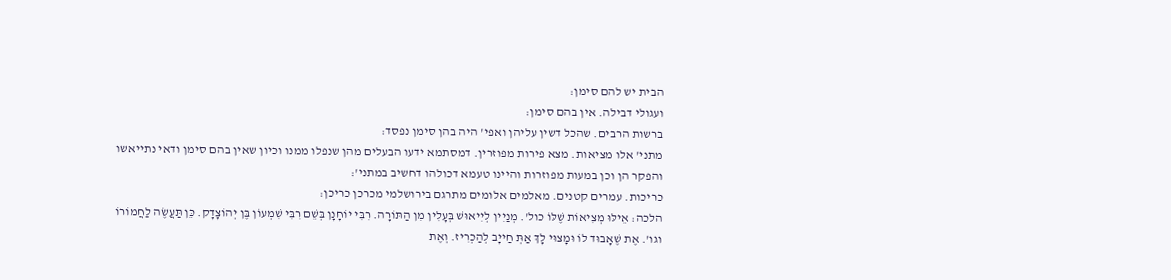הבית יש להם סימן:
ועגולי דבילה. אין בהם סימן:
ברשות הרבים. שהכל דשין עליהן ואפי' היה בהן סימן נפסד:
מתני' אלו מציאות. מצא פירות מפוזרין. דמסתמא ידעו הבעלים מהן שנפלו ממנו וכיון שאין בהם סימן ודאי נתייאשו והפקר הן וכן במעות מפוזרות והיינו טעמא דכולהו דחשיב במתני':
כריכות. עמרים קטנים. מאלמים אלומים מתרגם בירושלמי מכרכן כריכן:
הלכה: אֵילּוּ מְצִיאוֹת שֶׁלּוֹ כול'. מְנַיִין לְיִיאוּשׁ בְּעָלִין מִן הַתּוֹרָה. רִבִּי יוֹחָנָן בְּשֵׁם רִבִּי שִׁמְעוֹן בֶּן יְהוֹצָדָק. כֵּן תַּעֲשֶׂה לַחֲמוֹרוֹ וגו'. אֶת שֶׁאָבוּד לוֹ וּמָצוּי לָךְ אַתְּ חַייָב לְהַכְרִיז. וְאֶת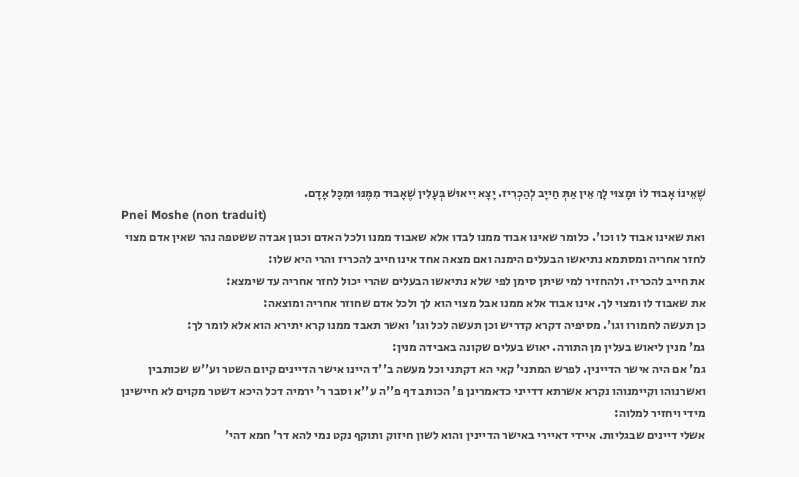שֶׁאֵינוֹ אָבוּד לוֹ וּמָצוּי לָךְ אֵין אַתְּ חַייָב לְהַכְרִיז. יָצָא יִיאוּשׁ בְּעָלִין שֶׁאָבוּד מִמֶּנּוּ וּמִכָּל אָדָם.
Pnei Moshe (non traduit)
ואת שאינו אבוד לו וכו'. כלומר שאינו אבוד ממנו לבדו אלא שאבוד ממנו ולכל האדם וכגון אבדה ששטפה נהר שאין אדם מצוי לחזר אחריה ומסתמא נתיאשו הבעלים הימנה ואם מצאה אחד אינו חייב להכריז והרי היא שלו:
את חייב להכריז. ולהחזיר למי שיתן סימן לפי שלא נתיאשו הבעלים שהרי יכול לחזר אחריה עד שימצא:
את שאבוד לו ומצוי לך. אינו אבוד אלא ממנו אבל מצוי הוא לך ולכל אדם שחוזר אחריה ומוצאה:
כן תעשה לחמורו וגו'. מסיפיה דקרא קדריש וכן תעשה לכל וגו' ואשר תאבד ממנו קרא יתירא הוא אלא לומר לך:
גמ' מנין ליאוש בעלין מן התורה. יאוש בעלים שקונה באבידה מנין:
גמ' אם היה אישר הדיינין. לפרש המתני' קאי הא דקתני וכל מעשה ב''ד היינו אישר הדיינים קיום השטר וע''ש שכותבין ואשרנוהו וקיימנוהו נקרא אשרתא דדייני כדאמרינן פ' הכותב דף פ''ה ע''א וסבר ר' ירמיה דכל היכא דשטר מקוים לא חיישינן מידי ויחזיר למלוה:
אשלי דיינים שבגליות. איידי דאיירי באישר הדיינין והוא לשון חיזוק ותוקף נקט נמי להא דר' חמא דהי'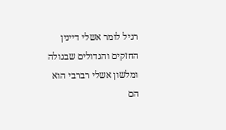רגיל לומר אשלי דיינין החזקים והגדולים שבגולה ומלשון אשלי רברבי הוא הם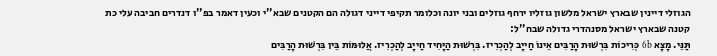הגוזלי דיינין שבארץ ישראל מלשון גוזליו ירחף גוזלים ובני יונה וכלומר תקיפי דייני דגולה הם הקטנים שבא''י וכעין דאמר בפ''ו דנדרים חביבה עלי כת קטנה שבארץ ישראל מסנהדרי גדולה שבח''ל:
תַּנֵּי. מָצָא 6b כְּרִיכוֹת בִּרְשׁוּת הָרַבִּים אֵינוֹ חַייָב לְהַכְרִיז. בִּרְשׁוּת הַיָּחִיד חַייָב לְהַכְרִיז. אֲלוּמּוֹת בֵּין בִּרְשׁוּת הָרַבִּים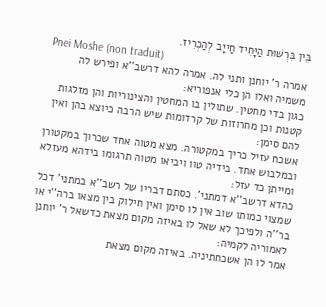בֵּין בִּרְשׁוּת הַיָּחִיד חַייָב לְהַכְרִיז.
Pnei Moshe (non traduit)
אמרה ר' יוחנן ותני לה. אמרה להא דרשב''א ופירש לה משמיה ואלו הן כלי אנפוריא:
כגון בדי מחטין. שתולין בו המחטין והצינוריות והן מזלגות קטנות וכן מחרוזות של קרדומות שיש הרבה כיוצא בהן ואין להם סימן:
אשכח עזיל כריך במקטורה. מצא מטוה אחד שכרוך במקטורן ובמלבוש אחד. בידיה טוו ויביאו מטוה תרגומו בידהא מעזלא ומייתן כד עזל:
כהדא דרשב''א דמתני'. כסתם דבריו של רשב''א במתני' דכל שמצוי כמותו שוב אין לו סימן ואין חילוק בין מצאו ברה''י או בר''ה ולפיכך לא שאל לו באיזה מקום מצאת כדשאל ר' יוחנן לאמוריה לקמיה:
אמר לו הן אשכחתיניה. באיזה מקום מצאת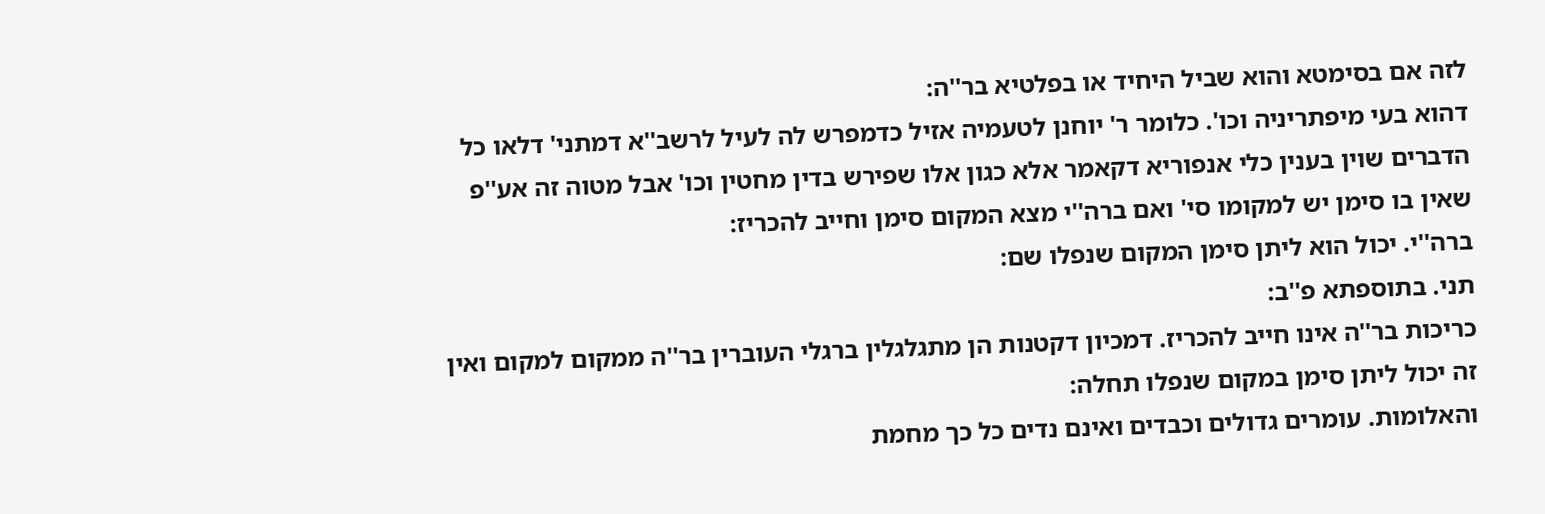לזה אם בסימטא והוא שביל היחיד או בפלטיא בר''ה:
דהוא בעי מיפתריניה וכו'. כלומר ר' יוחנן לטעמיה אזיל כדמפרש לה לעיל לרשב''א דמתני' דלאו כל הדברים שוין בענין כלי אנפוריא דקאמר אלא כגון אלו שפירש בדין מחטין וכו' אבל מטוה זה אע''פ שאין בו סימן יש למקומו סי' ואם ברה''י מצא המקום סימן וחייב להכריז:
ברה''י. יכול הוא ליתן סימן המקום שנפלו שם:
תני. בתוספתא פ''ב:
כריכות בר''ה אינו חייב להכריז. דמכיון דקטנות הן מתגלגלין ברגלי העוברין בר''ה ממקום למקום ואין זה יכול ליתן סימן במקום שנפלו תחלה:
והאלומות. עומרים גדולים וכבדים ואינם נדים כל כך מחמת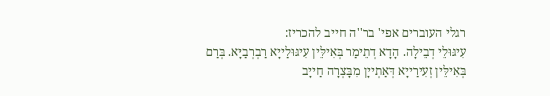רגלי העוברים אפי' בר''ה חייב להכריז:
עִיגּוּלֵי דְבֵילָה. הָדָא דְתֵימַר בְּאִילֵּין עִיגּוּלַייָא רַבְרְבַיָּא. בְּרַם בְּאִילֵּין זְעִירַייָא דְּאַתְייָן מִבָּצְרָה חַייָב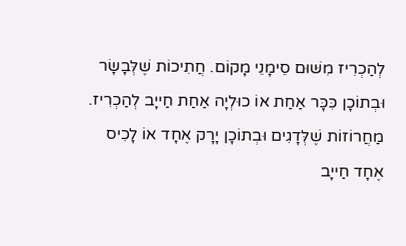לְהַכְרִיז מִשּׁוּם סֵימָנֵי מָקוֹם. חֲתִיכוֹת שֶׁלְּבָשָׂר וּבְתוֹכָן כִּכָּר אַחַת אוֹ כוּלְיָה אַחַת חַייָב לְהַכְרִיז. מַחֲרוֹזוֹת שֶׁלְּדָגִים וּבְתוֹכָן יָרָק אֶחָד אוֹ לָכִיס אֶחָד חַייָב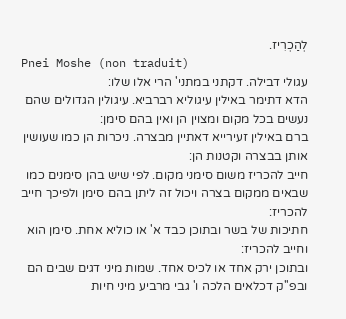לְהַכְרִיז.
Pnei Moshe (non traduit)
עגולי דבילה. דקתני במתני' הרי אלו שלו:
הדא דתימר באילין עיגוליא רברביא. עיגולין הגדולים שהם נעשים בכל מקום ומצוין הן ואין בהם סימן:
ברם באילין זעירייא דאתיין מבצרה. ניכרות הן כמו שעושין אותן בבצרה וקטנות הן:
חייב להכריז משום סימני מקום. לפי שיש בהן סימנים כמו שבאים ממקום בצרה ויכול זה ליתן בהם סימן ולפיכך חייב להכריז:
חתיכות של בשר ובתוכן כבד א' או כוליא אחת. סימן הוא וחייב להכריז:
ובתוכן ירק אחד או לכיס אחד. שמות מיני דגים שבים הם ובפ''ק דכלאים הלכה ו' גבי מרביע מיני חיות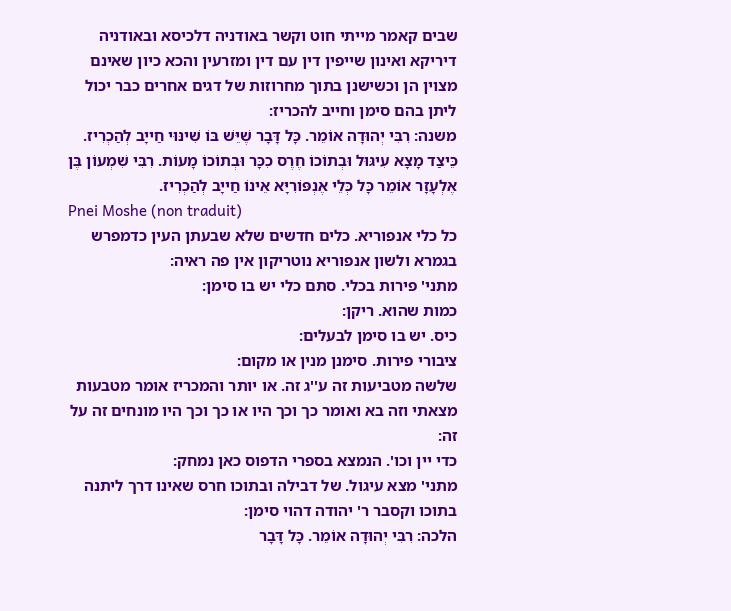שבים קאמר מייתי חוט וקשר באודניה דלכיסא ובאודניה דיריקא ואינון שייפין דין עם דין ומזרעין והכא כיון שאינם מצוין הן וכשישנן בתוך מחרוזות של דגים אחרים כבר יכול ליתן בהם סימן וחייב להכריז:
משנה: רִבִּי יְהוּדָה אוֹמֵר. כָּל דָּבָר שֶׁיֵּשׁ בּוֹ שִׁינּוּי חַייָב לְהַכְרִיז. כֵּיצַד מָצָא עִיגּוּל וּבְתוֹכוֹ חֶרֶס כִכָּר וּבְתוֹכוֹ מָעוֹת. רִבִּי שִׁמְעוֹן בֶּן אֶלְעָזָר אוֹמֵר כָּל כְּלֵי אֶנְפּוֹרִיָּא אֵינוֹ חַייָב לְהַכְרִיז.
Pnei Moshe (non traduit)
כל כלי אנפוריא. כלים חדשים שלא שבעתן העין כדמפרש בגמרא ולשון אנפוריא נוטריקון אין פה ראיה:
מתני' פירות בכלי. סתם כלי יש בו סימן:
כמות שהוא. ריקן:
כיס. יש בו סימן לבעלים:
ציבורי פירות. סימנן מנין או מקום:
שלשה מטביעות זה ע''ג זה. או יותר והמכריז אומר מטבעות מצאתי וזה בא ואומר כך וכך היו או כך וכך היו מונחים זה על זה:
כדי יין וכו'. הנמצא בספרי הדפוס כאן נמחק:
מתני' מצא עיגול. של דבילה ובתוכו חרס שאינו דרך ליתנה בתוכו וקסבר ר' יהודה דהוי סימן:
הלכה: רִבִּי יְהוּדָה אוֹמֵר. כָּל דָּבָר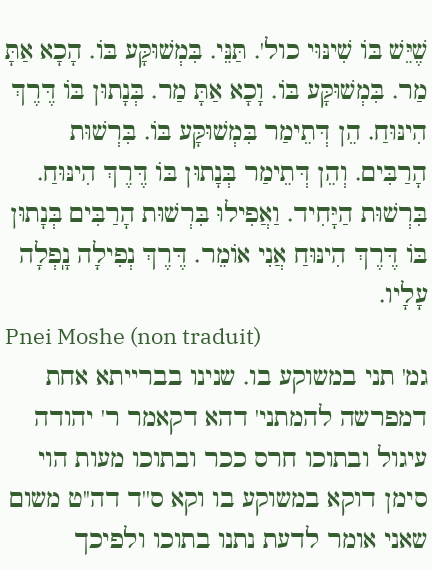שֶׁיֵּשׁ בּוֹ שִׁינּוּי כול'. תַּנֵּי. בִּמְשׁוּקָּע בּוֹ. הָכָא אַתָּ מַר. בִּמְשׁוּקָּע בּוֹ. וָכָא אַתָּ מַר. בְּנָתוּן בּוֹ דֶּרֶךְ הִינּוּחַ. הֵן דְּתֵימַר בִּמְשׁוּקָּע בּוֹ. בִּרְשׁוּת הָרַבִּים. וְהֵן דְּתֵימַר בְּנָתוּן בּוֹ דֶּרֶךְ הִינּוּחַ. בִּרְשׁוּת הַיָּחִיד. וַאֲפִילוּ בִּרְשׁוּת הָרַבִּים בְּנָתוּן בּוֹ דֶּרֶךְ הִינּוּחַ אֲנִי אוֹמֵר. דֶּרֶךְ נְפִילָה נָֽפְלָה עָלָיו.
Pnei Moshe (non traduit)
גמ' תני במשוקע בו. שנינו בברייתא אחת דמפרשה להמתני' דהא דקאמר ר' יהודה עיגול ובתוכו חרס ככר ובתוכו מעות הוי סימן דוקא במשוקע בו וקא ס''ד דה''ט משום שאני אומר לדעת נתנו בתוכו ולפיכך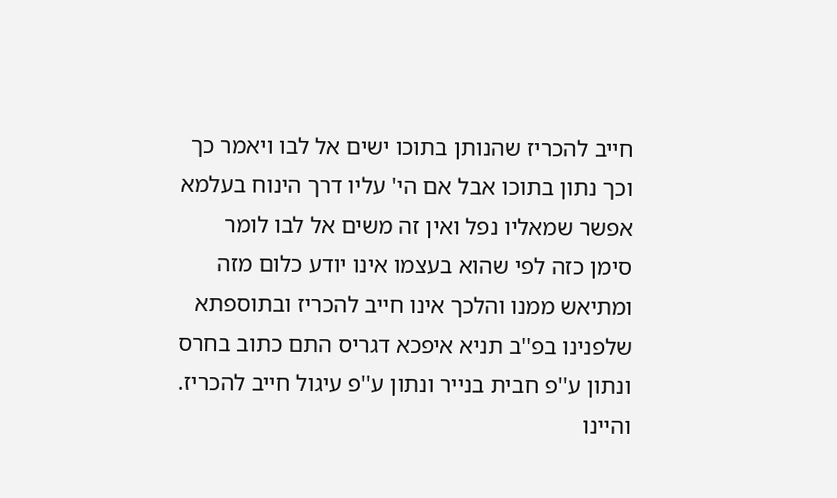חייב להכריז שהנותן בתוכו ישים אל לבו ויאמר כך וכך נתון בתוכו אבל אם הי' עליו דרך הינוח בעלמא אפשר שמאליו נפל ואין זה משים אל לבו לומר סימן כזה לפי שהוא בעצמו אינו יודע כלום מזה ומתיאש ממנו והלכך אינו חייב להכריז ובתוספתא שלפנינו בפ''ב תניא איפכא דגריס התם כתוב בחרס ונתון ע''פ חבית בנייר ונתון ע''פ עיגול חייב להכריז. והיינו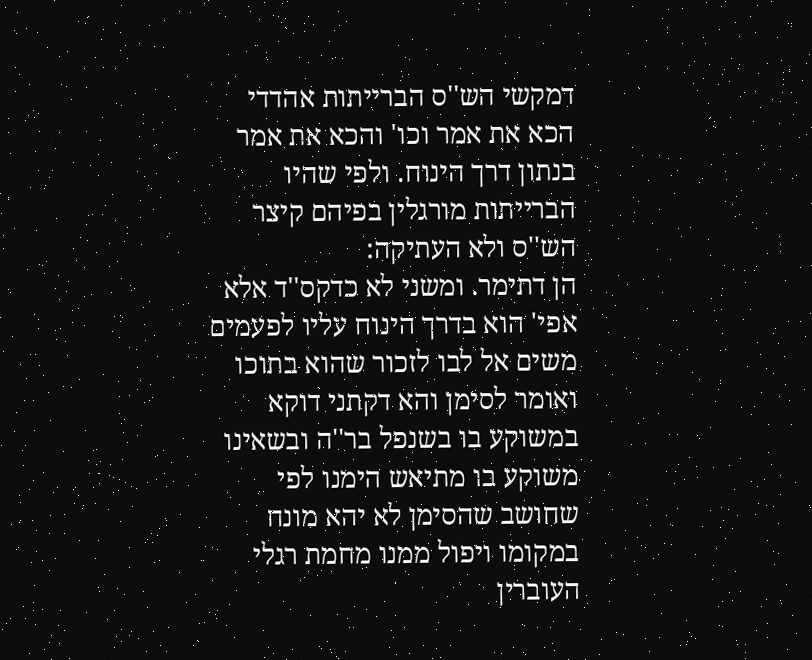דמקשי הש''ס הברייתות אהדדי הכא את אמר וכו' והכא את אמר בנתון דרך הינוח. ולפי שהיו הברייתות מורגלין בפיהם קיצר הש''ס ולא העתיקה:
הן דתימר. ומשני לא כדקס''ד אלא אפי' הוא בדרך הינוח עליו לפעמים משים אל לבו לזכור שהוא בתוכו ואומר לסימן והא דקתני דוקא במשוקע בו בשנפל בר''ה ובשאינו משוקע בו מתיאש הימנו לפי שחושב שהסימן לא יהא מונח במקומו ויפול ממנו מחמת רגלי העוברין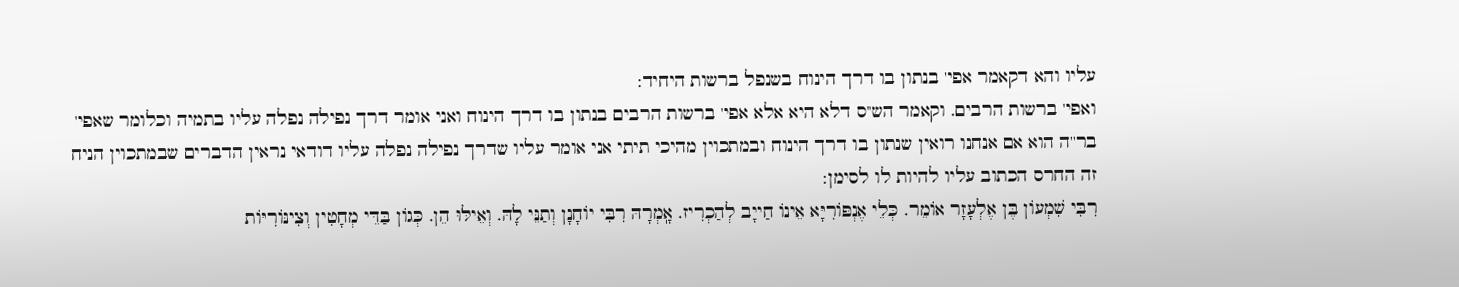עליו והא דקאמר אפי' בנתון בו דרך הינוח בשנפל ברשות היחיד:
ואפי' ברשות הרבים. וקאמר הש''ס דלא היא אלא אפי' ברשות הרבים בנתון בו דרך הינוח ואני אומר דרך נפילה נפלה עליו בתמיה וכלומר שאפי' בר''ה הוא אם אנחנו רואין שנתון בו דרך הינוח ובמתכוין מהיכי תיתי אני אומר עליו שדרך נפילה נפלה עליו דודאי נראין הדברים שבמתכוין הניח זה החרס הכתוב עליו להיות לו לסימן:
רִבִּי שִׁמְעוֹן בֶּן אֶלְעָזָר אוֹמֵר. כְּלֵי אֶנְפּוֹרִיָּא אֵינוֹ חַייָב לְהַכְרִיז. אָֽמְרָהּ רִבִּי יוֹחָנָן וְתַנֵּי לָהּ. וְאֵילּוּ הֵן. כְּגוֹן בַּדֵּי מְחָטִין וְצִינּוֹרִיּוֹת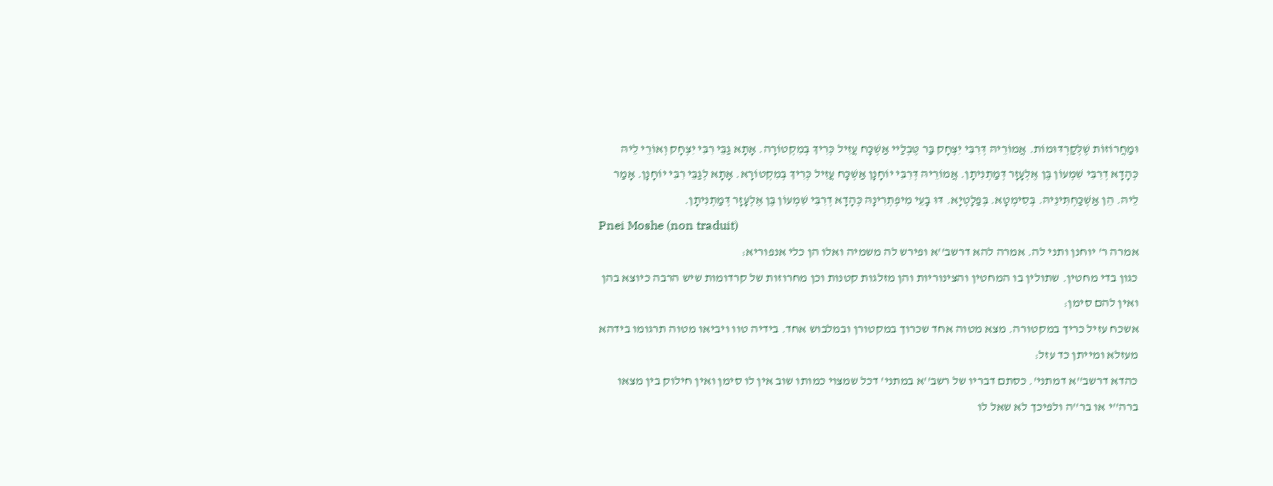וּמַחֲרוֹזוֹת שֶׁלְּקַרְדּוּמוֹת. אֲמוֹרֵיהּ דְּרִבִּי יִצְחָק בַּר טֶּבְלַיי אַשְׁכָּח עֲזִיל כְּרִיךְ בְּמִקְטוֹרָה. אָתָא גַבֵּי רִבִּי יִצְחָק וְאוֹרֵי לֵיהּ כְּהָדָא דְרִבִּי שִׁמְעוֹן בֶּן אֶלְעָזָר דְּמַתְנִיתָן. אֲמוֹרֵיהּ דְּרִבִּי יוֹחָנָן אַשְׁכָּח עֲזִיל כְּרִיךְ בְּמִקְטוֹרָא. אָתָא לְגַבֵּי רִבִּי יוֹחָנָן. אָמַר לֵיהּ. הֵן אַשְׁכַּחְתִּינֵיהּ. בְּסִימְטָא. בְּפַלָטְיָא. דּוּ בָעֵי מִיפְתְרִינָהּ כְּהָדָא דְרִבִּי שִׁמְעוֹן בֶּן אֶלְעָזָר דְּמַתְנִיתָן.
Pnei Moshe (non traduit)
אמרה ר' יוחנן ותני לה. אמרה להא דרשב''א ופירש לה משמיה ואלו הן כלי אנפוריא:
כגון בדי מחטין. שתולין בו המחטין והצינוריות והן מזלגות קטנות וכן מחרוזות של קרדומות שיש הרבה כיוצא בהן ואין להם סימן:
אשכח עזיל כריך במקטורה. מצא מטוה אחד שכרוך במקטורן ובמלבוש אחד. בידיה טוו ויביאו מטוה תרגומו בידהא מעזלא ומייתן כד עזל:
כהדא דרשב''א דמתני'. כסתם דבריו של רשב''א במתני' דכל שמצוי כמותו שוב אין לו סימן ואין חילוק בין מצאו ברה''י או בר''ה ולפיכך לא שאל לו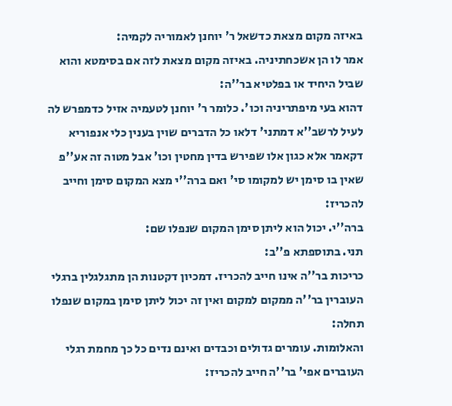באיזה מקום מצאת כדשאל ר' יוחנן לאמוריה לקמיה:
אמר לו הן אשכחתיניה. באיזה מקום מצאת לזה אם בסימטא והוא שביל היחיד או בפלטיא בר''ה:
דהוא בעי מיפתריניה וכו'. כלומר ר' יוחנן לטעמיה אזיל כדמפרש לה לעיל לרשב''א דמתני' דלאו כל הדברים שוין בענין כלי אנפוריא דקאמר אלא כגון אלו שפירש בדין מחטין וכו' אבל מטוה זה אע''פ שאין בו סימן יש למקומו סי' ואם ברה''י מצא המקום סימן וחייב להכריז:
ברה''י. יכול הוא ליתן סימן המקום שנפלו שם:
תני. בתוספתא פ''ב:
כריכות בר''ה אינו חייב להכריז. דמכיון דקטנות הן מתגלגלין ברגלי העוברין בר''ה ממקום למקום ואין זה יכול ליתן סימן במקום שנפלו תחלה:
והאלומות. עומרים גדולים וכבדים ואינם נדים כל כך מחמת רגלי העוברים אפי' בר''ה חייב להכריז: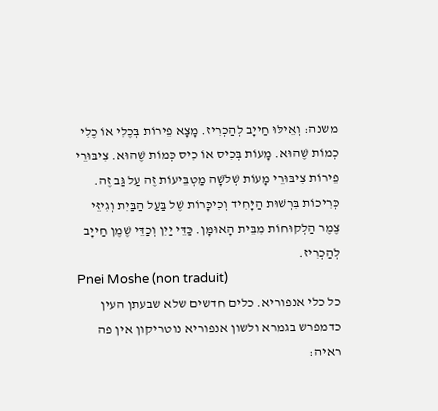משנה: וְאֵילּוּ חַייָב לְהַכְרִיז. מָצָא פֵירוֹת בְּכֶלִי אוֹ כֶלִי כְמוֹת שֶׁהוּא. מָעוֹת בְּכִיס אוֹ כִיס כְּמוֹת שֶׁהוּא. צִיבּוּרֵי פֵירוֹת צִיבּוּרֵי מָעוֹת שְׁלֹשָׁה מַטְבֵּיעוֹת זֶה עַל גַּב זֶה. כְּרִיכוֹת בִּרְשׁוּת הַיָּחִיד וְכִיכָּרוֹת שֶׁל בַּעַל הַבַּיִת וְגִיזֵּי צֶמֶר הַלְקוּחוֹת מִבֵּית הָאוּמָּן. כַּדֵּי יַיִן וְכַדֵּי שֶׁמֶן חַייָב לְהַכְרִיז.
Pnei Moshe (non traduit)
כל כלי אנפוריא. כלים חדשים שלא שבעתן העין כדמפרש בגמרא ולשון אנפוריא נוטריקון אין פה ראיה: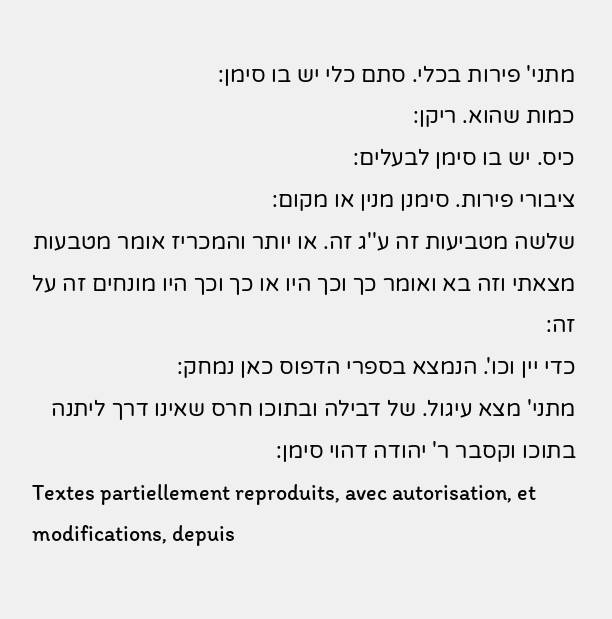מתני' פירות בכלי. סתם כלי יש בו סימן:
כמות שהוא. ריקן:
כיס. יש בו סימן לבעלים:
ציבורי פירות. סימנן מנין או מקום:
שלשה מטביעות זה ע''ג זה. או יותר והמכריז אומר מטבעות מצאתי וזה בא ואומר כך וכך היו או כך וכך היו מונחים זה על זה:
כדי יין וכו'. הנמצא בספרי הדפוס כאן נמחק:
מתני' מצא עיגול. של דבילה ובתוכו חרס שאינו דרך ליתנה בתוכו וקסבר ר' יהודה דהוי סימן:
Textes partiellement reproduits, avec autorisation, et modifications, depuis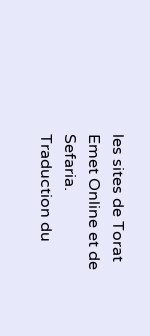les sites de Torat Emet Online et de Sefaria.
Traduction du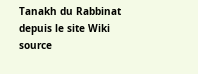Tanakh du Rabbinat depuis le site Wiki source